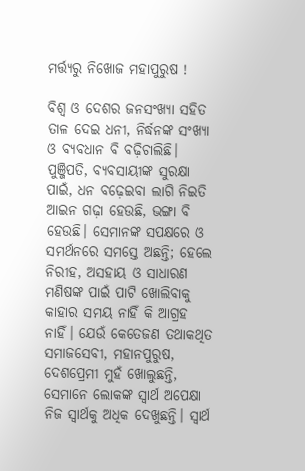ମର୍ତ୍ତ୍ୟରୁ ନିଖୋଜ ମହାପୁରୁଷ !

ବିଶ୍ୱ ଓ ଦେଶର ଜନସଂଖ୍ୟା ସହିତ ତାଳ ଦେଇ ଧନୀ, ନିର୍ଦ୍ଧନଙ୍କ ସଂଖ୍ୟା ଓ ବ୍ୟବଧାନ ବି ବଢ଼ିଚାଲିଛି। ପୁଞ୍ଜିପତି, ବ୍ୟବସାୟୀଙ୍କ ସୁରକ୍ଷା ପାଇଁ, ଧନ ବଢ଼େଇବା ଲାଗି ନିଇତି ଆଇନ ଗଢ଼ା ହେଉଛି, ଭଙ୍ଗା ବି ହେଉଛି। ସେମାନଙ୍କ ସପକ୍ଷରେ ଓ ସମର୍ଥନରେ ସମସ୍ତେ ଅଛନ୍ତି; ହେଲେ ନିରୀହ, ଅସହାୟ ଓ ସାଧାରଣ ମଣିଷଙ୍କ ପାଇଁ ପାଟି ଖୋଲିବାକୁ କାହାର ସମୟ ନାହିଁ କି ଆଗ୍ରହ ନାହିଁ। ଯେଉଁ କେତେଜଣ ତଥାକଥିତ ସମାଜସେବୀ, ମହାନପୁରୁଷ, ଦେଶପ୍ରେମୀ ମୁହଁ ଖୋଲୁଛନ୍ତି, ସେମାନେ ଲୋକଙ୍କ ସ୍ୱାର୍ଥ ଅପେକ୍ଷା ନିଜ ସ୍ୱାର୍ଥକୁ ଅଧିକ ଦେଖୁଛନ୍ତି। ସ୍ୱାର୍ଥ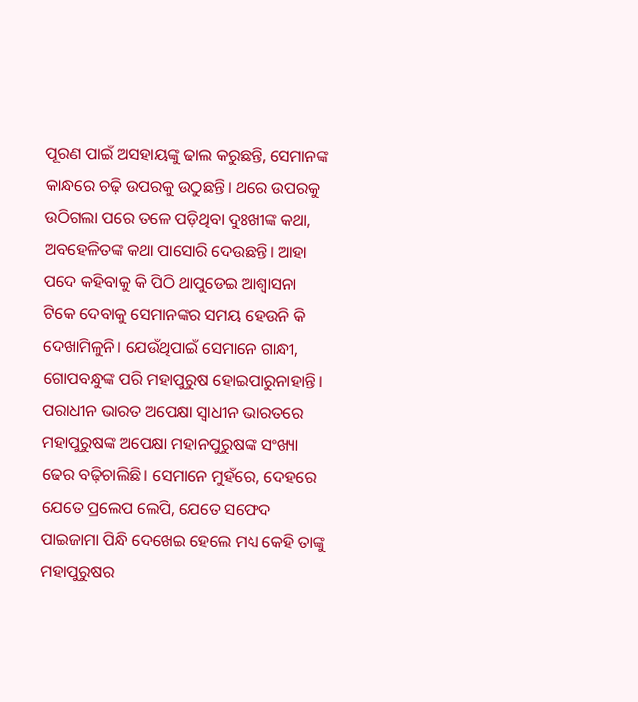ପୂରଣ ପାଇଁ ଅସହାୟଙ୍କୁ ଢାଲ କରୁଛନ୍ତି, ସେମାନଙ୍କ କାନ୍ଧରେ ଚଢ଼ି ଉପରକୁ ଉଠୁଛନ୍ତି। ଥରେ ଉପରକୁ ଉଠିଗଲା ପରେ ତଳେ ପଡ଼ିଥିବା ଦୁଃଖୀଙ୍କ କଥା, ଅବହେଳିତଙ୍କ କଥା ପାସୋରି ଦେଉଛନ୍ତି। ଆହା ପଦେ କହିବାକୁ କି ପିଠି ଥାପୁଡେଇ ଆଶ୍ୱାସନା ଟିକେ ଦେବାକୁ ସେମାନଙ୍କର ସମୟ ହେଉନି କି ଦେଖାମିଳୁନି। ଯେଉଁଥିପାଇଁ ସେମାନେ ଗାନ୍ଧୀ, ଗୋପବନ୍ଧୁଙ୍କ ପରି ମହାପୁରୁଷ ହୋଇପାରୁନାହାନ୍ତି। ପରାଧୀନ ଭାରତ ଅପେକ୍ଷା ସ୍ୱାଧୀନ ଭାରତରେ ମହାପୁରୁଷଙ୍କ ଅପେକ୍ଷା ମହାନପୁରୁଷଙ୍କ ସଂଖ୍ୟା ଢେର ବଢ଼ିଚାଲିଛି। ସେମାନେ ମୁହଁରେ, ଦେହରେ ଯେତେ ପ୍ରଲେପ ଲେପି, ଯେତେ ସଫେଦ ପାଇଜାମା ପିନ୍ଧି ଦେଖେଇ ହେଲେ ମଧ୍ୟ କେହି ତାଙ୍କୁ ମହାପୁରୁଷର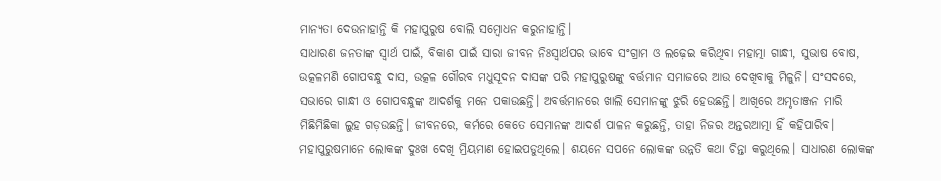ମାନ୍ୟତା ଦେଉନାହାନ୍ତି କି ମହାପୁରୁଷ ବୋଲି ସମ୍ବୋଧନ କରୁନାହାନ୍ତି।
ସାଧାରଣ ଜନତାଙ୍କ ସ୍ୱାର୍ଥ ପାଇଁ, ବିକାଶ ପାଇଁ ସାରା ଜୀବନ ନିଃସ୍ୱାର୍ଥପର ଭାବେ ସଂଗ୍ରାମ ଓ ଲଢ଼େଇ କରିଥିବା ମହାତ୍ମା ଗାନ୍ଧୀ, ସୁଭାଷ ବୋଷ, ଉତ୍କଳମଣି ଗୋପବନ୍ଧୁ ଦାସ, ଉତ୍କଳ ଗୌରବ ମଧୁସୂଦନ ଦାସଙ୍କ ପରି ମହାପୁରୁଷଙ୍କୁ ବର୍ତ୍ତମାନ ସମାଜରେ ଆଉ ଦେଖିବାକୁ ମିଳୁନି। ସଂସଦରେ, ସଭାରେ ଗାନ୍ଧୀ ଓ ଗୋପବନ୍ଧୁଙ୍କ ଆଦର୍ଶକୁ ମନେ ପକାଉଛନ୍ତି। ଅବର୍ତ୍ତମାନରେ ଖାଲି ସେମାନଙ୍କୁ ଝୁରି ହେଉଛନ୍ତି। ଆଖିରେ ଅମୃତାଞ୍ଜନ ମାରି ମିଛିମିଛିକା ଲୁହ ଗଡ଼ଉଛନ୍ତି। ଜୀବନରେ, କର୍ମରେ କେତେ ସେମାନଙ୍କ ଆଦର୍ଶ ପାଳନ କରୁଛନ୍ତି, ତାହା ନିଜର ଅନ୍ତରଆତ୍ମା ହିଁ କହିପାରିବ।
ମହାପୁରୁଷମାନେ ଲୋକଙ୍କ ଦୁଃଖ ଦେଖି ମ୍ରିୟମାଣ ହୋଇପଡୁଥିଲେ। ଶୟନେ ସପନେ ଲୋକଙ୍କ ଉନ୍ନତି କଥା ଚିନ୍ତା କରୁଥିଲେ। ସାଧାରଣ ଲୋକଙ୍କ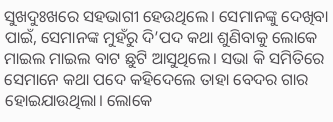ସୁଖଦୁଃଖରେ ସହଭାଗୀ ହେଉଥିଲେ। ସେମାନଙ୍କୁ ଦେଖିବା ପାଇଁ, ସେମାନଙ୍କ ମୁହଁରୁ ଦି’ପଦ କଥା ଶୁଣିବାକୁ ଲୋକେ ମାଇଲ ମାଇଲ ବାଟ ଛୁଟି ଆସୁଥିଲେ। ସଭା କି ସମିତିରେ ସେମାନେ କଥା ପଦେ କହିଦେଲେ ତାହା ବେଦର ଗାର ହୋଇଯାଉଥିଲା। ଲୋକେ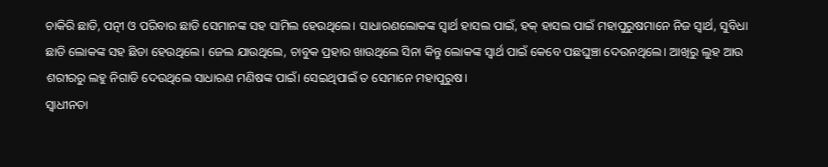ଚାକିରି ଛାଡି, ପତ୍ନୀ ଓ ପରିବାର ଛାଡି ସେମାନଙ୍କ ସହ ସାମିଲ ହେଉଥିଲେ। ସାଧାରଣଲୋକଙ୍କ ସ୍ୱାର୍ଥ ହାସଲ ପାଇଁ, ହକ୍‍ ହାସଲ ପାଇଁ ମହାପୁରୁଷମାନେ ନିଜ ସ୍ୱାର୍ଥ, ସୁବିଧା ଛାଡି ଲୋକଙ୍କ ସହ ଛିଡା ହେଉଥିଲେ। ଜେଲ ଯାଉଥିଲେ, ଚାବୁକ ପ୍ରହାର ଖାଉଥିଲେ ସିନା କିନ୍ତୁ ଲୋକଙ୍କ ସ୍ୱାର୍ଥ ପାଇଁ କେବେ ପଛଘୁଞ୍ଚା ଦେଉନଥିଲେ। ଆଖିରୁ ଲୁହ ଆଉ ଶରୀରରୁ ଲହୁ ନିଗାଡି ଦେଉଥିଲେ ସାଧାରଣ ମଣିଷଙ୍କ ପାଇଁ। ସେଇଥିପାଇଁ ତ ସେମାନେ ମହାପୁରୁଷ।
ସ୍ୱାଧୀନତା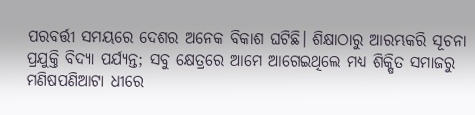ପରବର୍ତ୍ତୀ ସମୟରେ ଦେଶର ଅନେକ ବିକାଶ ଘଟିଛି। ଶିକ୍ଷାଠାରୁ ଆରମ୍ଭକରି ସୂଚନା ପ୍ରଯୁକ୍ତି ବିଦ୍ୟା ପର୍ଯ୍ୟନ୍ତ; ସବୁ କ୍ଷେତ୍ରରେ ଆମେ ଆଗେଇଥିଲେ ମଧ୍ୟ ଶିକ୍ଷିତ ସମାଜରୁ ମଣିଷପଣିଆଟା ଧୀରେ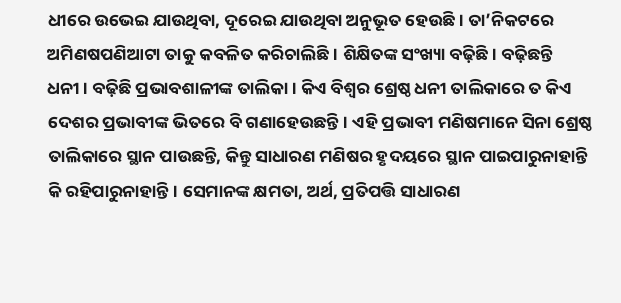ଧୀରେ ଉଭେଇ ଯାଉଥିବା, ଦୂରେଇ ଯାଉଥିବା ଅନୁଭୂତ ହେଉଛି। ତା’ନିକଟରେ ଅମିଣଷପଣିଆଟା ତାକୁ କବଳିତ କରିଚାଲିଛି। ଶିକ୍ଷିତଙ୍କ ସଂଖ୍ୟା ବଢ଼ିଛି। ବଢ଼ିଛନ୍ତି ଧନୀ। ବଢ଼ିଛି ପ୍ରଭାବଶାଳୀଙ୍କ ତାଲିକା। କିଏ ବିଶ୍ୱର ଶ୍ରେଷ୍ଠ ଧନୀ ତାଲିକାରେ ତ କିଏ ଦେଶର ପ୍ରଭାବୀଙ୍କ ଭିତରେ ବି ଗଣାହେଉଛନ୍ତି। ଏହି ପ୍ରଭାବୀ ମଣିଷମାନେ ସିନା ଶ୍ରେଷ୍ଠ ତାଲିକାରେ ସ୍ଥାନ ପାଉଛନ୍ତି, କିନ୍ତୁ ସାଧାରଣ ମଣିଷର ହୃଦୟରେ ସ୍ଥାନ ପାଇପାରୁନାହାନ୍ତି କି ରହିପାରୁନାହାନ୍ତି। ସେମାନଙ୍କ କ୍ଷମତା, ଅର୍ଥ, ପ୍ରତିପତ୍ତି ସାଧାରଣ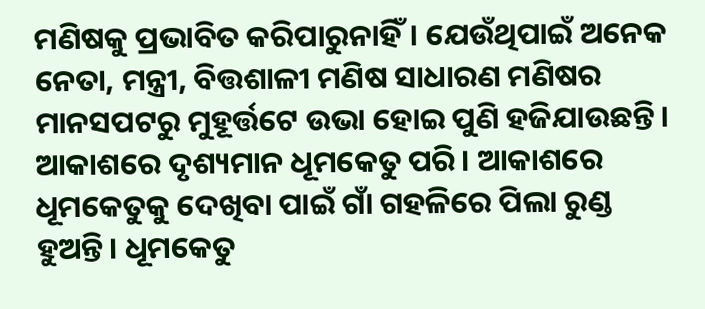ମଣିଷକୁ ପ୍ରଭାବିତ କରିପାରୁନାହିଁ। ଯେଉଁଥିପାଇଁ ଅନେକ ନେତା, ମନ୍ତ୍ରୀ, ବିତ୍ତଶାଳୀ ମଣିଷ ସାଧାରଣ ମଣିଷର ମାନସପଟରୁ ମୁହୂର୍ତ୍ତଟେ ଉଭା ହୋଇ ପୁଣି ହଜିଯାଉଛନ୍ତି। ଆକାଶରେ ଦୃଶ୍ୟମାନ ଧୂମକେତୁ ପରି। ଆକାଶରେ ଧୂମକେତୁକୁ ଦେଖିବା ପାଇଁ ଗାଁ ଗହଳିରେ ପିଲା ରୁଣ୍ଡ ହୁଅନ୍ତି। ଧୂମକେତୁ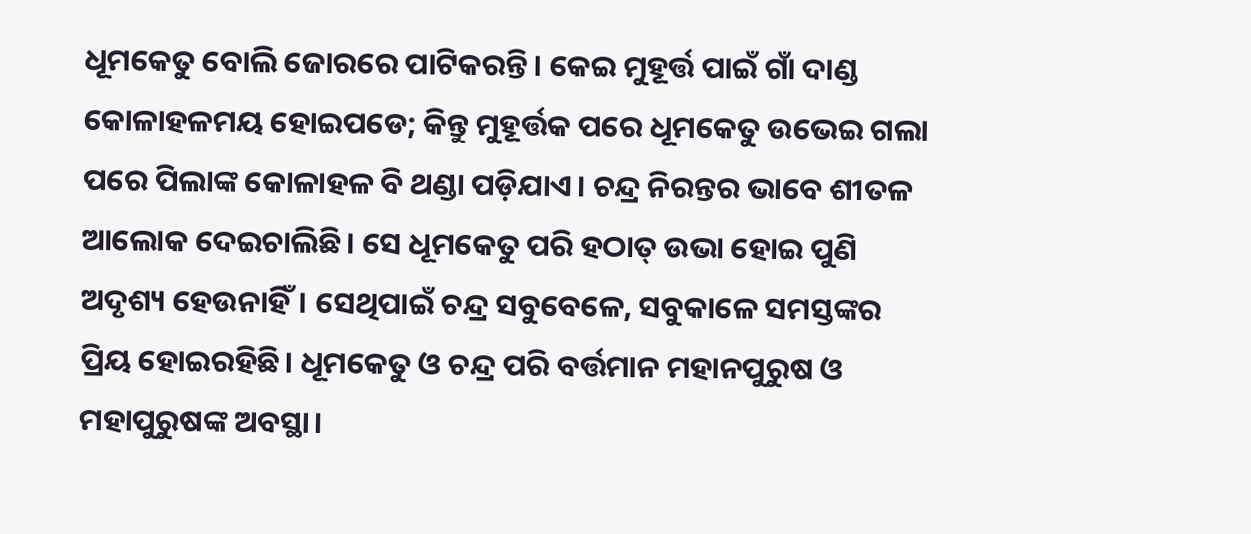ଧୂମକେତୁ ବୋଲି ଜୋରରେ ପାଟିକରନ୍ତି। କେଇ ମୁହୂର୍ତ୍ତ ପାଇଁ ଗାଁ ଦାଣ୍ଡ କୋଳାହଳମୟ ହୋଇପଡେ; କିନ୍ତୁ ମୁହୂର୍ତ୍ତକ ପରେ ଧୂମକେତୁ ଉଭେଇ ଗଲା ପରେ ପିଲାଙ୍କ କୋଳାହଳ ବି ଥଣ୍ଡା ପଡ଼ିଯାଏ। ଚନ୍ଦ୍ର ନିରନ୍ତର ଭାବେ ଶୀତଳ ଆଲୋକ ଦେଇଚାଲିଛି। ସେ ଧୂମକେତୁ ପରି ହଠାତ୍‍ ଉଭା ହୋଇ ପୁଣି ଅଦୃଶ୍ୟ ହେଉନାହିଁ। ସେଥିପାଇଁ ଚନ୍ଦ୍ର ସବୁବେଳେ, ସବୁକାଳେ ସମସ୍ତଙ୍କର ପ୍ରିୟ ହୋଇରହିଛି। ଧୂମକେତୁ ଓ ଚନ୍ଦ୍ର ପରି ବର୍ତ୍ତମାନ ମହାନପୁରୁଷ ଓ ମହାପୁରୁଷଙ୍କ ଅବସ୍ଥା।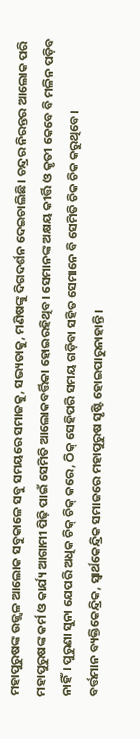ମହାପୁରୁଷଙ୍କ ଉଜ୍ଜ୍ୱଳ ଆଲୋକ ସବୁକାଳେ ସବୁ ସମୟରେ ସମାଜକୁ, ସଭ୍ୟତାକୁ, ମଣିଷଙ୍କୁ ଦିଗଦର୍ଶନ ଦେଇଚାଲିଛି। ଚନ୍ଦ୍ରର ନିରନ୍ତର ଆଲୋକ ପରି ମହାପୁରୁଷଙ୍କ କର୍ମ ଓ କାର୍ଯ୍ୟ ଆଗାମୀ ପିଢ଼ି ପାଇଁ ସେମିତି ଆଲୋକବର୍ତ୍ତିକା ହୋଇରହିଥିବ। ସେମାନଙ୍କ ଅକ୍ଷୟ କୀର୍ତ୍ତି ଓ କୃତୀ କେବେ ବି ମଳିନ ପଡ଼ିବ ନାହିଁ। ପୁରୁଣା ସୁନା ଯେପରି ଅଧିକ ଚିକ୍‍ ଚିକ୍‍ କରେ, ଠିକ୍‌ ସେହିପରି ସମୟ ଗଡ଼ିବା ସହିତ ସେମାନେ ବି ସେମିତି ଚିକ ଚିକ କରୁଥିବେ।
ବର୍ତ୍ତମାନ ବ୍ୟକ୍ତିକେନ୍ଦ୍ରିକ, ସ୍ୱାର୍ଥକେନ୍ଦ୍ରିକ ସମାଜରେ ମହାପୁରୁଷ ସୃଷ୍ଟି ହୋଇପାରୁନାହାନ୍ତି।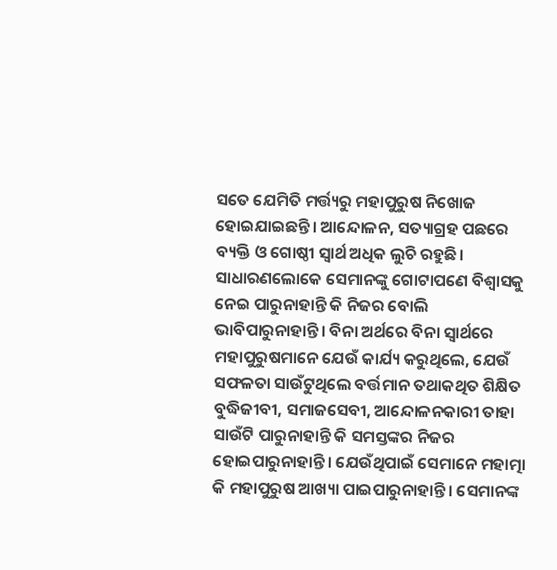ସତେ ଯେମିତି ମର୍ତ୍ତ୍ୟରୁ ମହାପୁରୁଷ ନିଖୋଜ ହୋଇଯାଇଛନ୍ତି। ଆନ୍ଦୋଳନ, ସତ୍ୟାଗ୍ରହ ପଛରେ ବ୍ୟକ୍ତି ଓ ଗୋଷ୍ଠୀ ସ୍ୱାର୍ଥ ଅଧିକ ଲୁଚି ରହୁଛି। ସାଧାରଣଲୋକେ ସେମାନଙ୍କୁ ଗୋଟାପଣେ ବିଶ୍ୱାସକୁ ନେଇ ପାରୁନାହାନ୍ତି କି ନିଜର ବୋଲି ଭାବିପାରୁନାହାନ୍ତି। ବିନା ଅର୍ଥରେ ବିନା ସ୍ୱାର୍ଥରେ ମହାପୁରୁଷମାନେ ଯେଉଁ କାର୍ଯ୍ୟ କରୁଥିଲେ, ଯେଉଁ ସଫଳତା ସାଉଁଟୁଥିଲେ ବର୍ତ୍ତମାନ ତଥାକଥିତ ଶିକ୍ଷିତ ବୁଦ୍ଧିଜୀବୀ, ସମାଜସେବୀ, ଆନ୍ଦୋଳନକାରୀ ତାହା ସାଉଁଟି ପାରୁନାହାନ୍ତି କି ସମସ୍ତଙ୍କର ନିଜର ହୋଇପାରୁନାହାନ୍ତି। ଯେଉଁଥିପାଇଁ ସେମାନେ ମହାତ୍ମା କି ମହାପୁରୁଷ ଆଖ୍ୟା ପାଇପାରୁନାହାନ୍ତି। ସେମାନଙ୍କ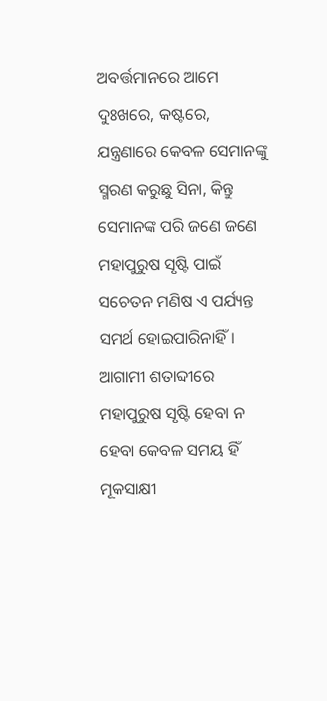ଅବର୍ତ୍ତମାନରେ ଆମେ ଦୁଃଖରେ, କଷ୍ଟରେ, ଯନ୍ତ୍ରଣାରେ କେବଳ ସେମାନଙ୍କୁ ସ୍ମରଣ କରୁଛୁ ସିନା, କିନ୍ତୁ ସେମାନଙ୍କ ପରି ଜଣେ ଜଣେ ମହାପୁରୁଷ ସୃଷ୍ଟି ପାଇଁ ସଚେତନ ମଣିଷ ଏ ପର୍ଯ୍ୟନ୍ତ ସମର୍ଥ ହୋଇପାରିନାହିଁ। ଆଗାମୀ ଶତାବ୍ଦୀରେ ମହାପୁରୁଷ ସୃଷ୍ଟି ହେବା ନ ହେବା କେବଳ ସମୟ ହିଁ ମୂକସାକ୍ଷୀ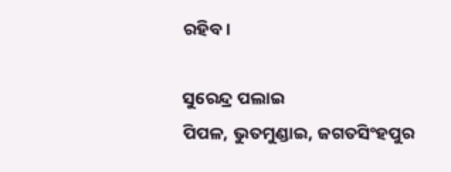ରହିବ।

ସୁରେନ୍ଦ୍ର ପଲାଇ
ପିପଳ, ଭୁତମୁଣ୍ଡାଇ, ଜଗତସିଂହପୁର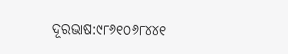ଦୂରଭାଷ:୯୮୬୧୦୬୮୪୪୧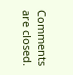Comments are closed.